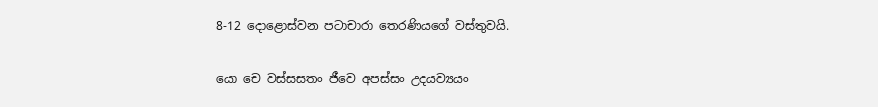8-12 දොළොස්වන පටාචාරා තෙරණියගේ වස්තුවයි.

යො චෙ වස්සසතං ජීවෙ අපස්සං උදයව්‍යයං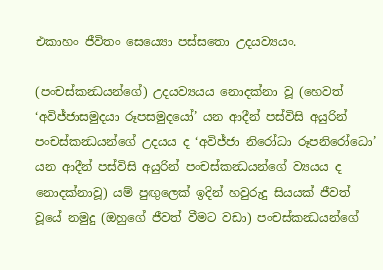එකාහං ජීවිතං සෙය්‍යො පස්සතො උදයව්‍යයං.

(පංචස්කන්‍ධයන්ගේ) උදයව්‍යයය නොදක්නා වූ (හෙවත් ‘අවිජ්ජාසමුදයා රූපසමුදයෝ’ යන ආදීන් පස්විසි අයුරින් පංචස්කන්‍ධයන්ගේ උදයය ද ‘අවිජ්ජා නිරෝධා රූපනිරෝධො’ යන ආදීන් පස්විසි අයුරින් පංචස්කන්‍ධයන්ගේ ව්‍යයය ද නොදක්නාවූ) යම් පුඟුලෙක් ඉදින් හවුරුදු සියයක් ජීවත් වූයේ නමුදු (ඔහුගේ ජීවත් වීමට වඩා) පංචස්කන්‍ධයන්ගේ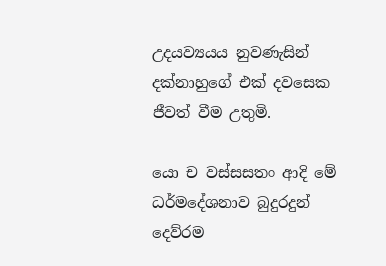උදයව්‍යයය නුවණැසින් දක්නාහුගේ එක් දවසෙක ජීවත් වීම උතුමි.

යො ච වස්සසතං ආදි මේ ධර්මදේශනාව බුදුරදුන් දෙව්රම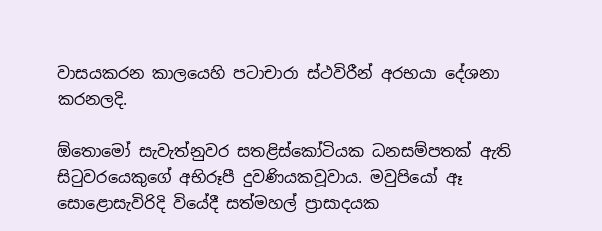වාසයකරන කාලයෙහි පටාචාරා ස්ථවිරීන් අරභයා දේශනා කරනලදි.

ඕතොමෝ සැවැත්නුවර සතළිස්කෝටියක ධනසම්පතක් ඇති සිටුවරයෙකුගේ අභිරූපී දුවණියකවූවාය. මවුපියෝ ඈ සොළොසැවිරිදි වියේදී සත්මහල් ප්‍රාසාදයක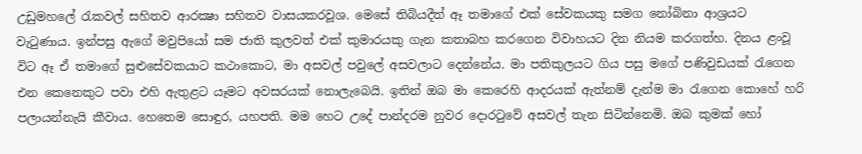උඩුමහලේ රැකවල් සහිතව ආරක්‍ෂා සහිතව වාසයකරවූශ. මෙසේ තිබියදීත් ඈ තමාගේ එක් සේවකයකු සමග නෝබිනා ආශ්‍ර‍යට වැටුණාය. ඉන්පසු ඇගේ මවුපියෝ සම ජාති කුලවත් එක් කුමාරයකු ගැන කතාබහ කරගෙන විවාහයට දින නියම කරගත්හ. දිනය ළංවූ විට ඈ ඒ තමාගේ සුළුසේවකයාට කථාකොට, මා අසවල් පවුලේ අසවලාට දෙන්නේය. මා පතිකුලයට ගිය පසු මගේ පණිවුඩයක් රැගෙන එන කෙනෙකුට පවා එහි ඇතුළට යෑමට අවසරයක් නොලැබෙයි. ඉතින් ඔබ මා කෙරෙහි ආදරයක් ඇත්නම් දැන්ම මා රැගෙන කොහේ හරි පලායන්නැයි කීවාය. හෙතෙම සොඳුර, යහපති. මම හෙට උදේ පාන්දරම නුවර දොරටුවේ අසවල් තැන සිටින්නෙමි. ඔබ කුමක් හෝ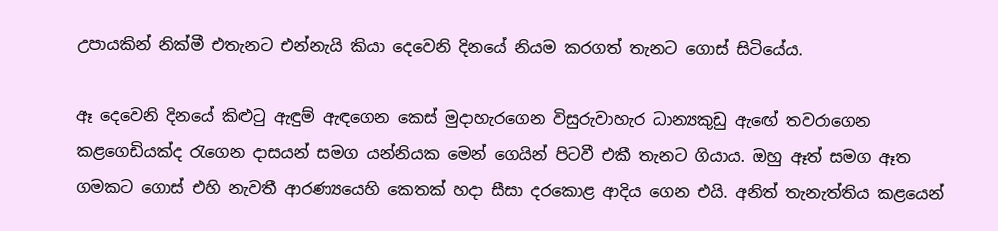උපායකින් නික්මී එතැනට එන්නැයි කියා දෙවෙනි දිනයේ නියම කරගත් තැනට ගොස් සිටියේය.

ඈ දෙවෙනි දිනයේ කිළුටු ඇඳුම් ඇඳගෙන කෙස් මුදාහැරගෙන විසුරුවාහැර ධාන්‍යකුඩු ඇඟේ තවරාගෙන කළගෙඩියක්ද රැගෙන දාසයන් සමග යන්නියක මෙන් ගෙයින් පිටවී එකී තැනට ගියාය. ඔහු ඈත් සමග ඈත ගමකට ගොස් එහි නැවතී ආරණ්‍යයෙහි කෙතක් හදා සීසා දරකොළ ආදිය ගෙන එයි. අනිත් තැනැත්තිය කළයෙන්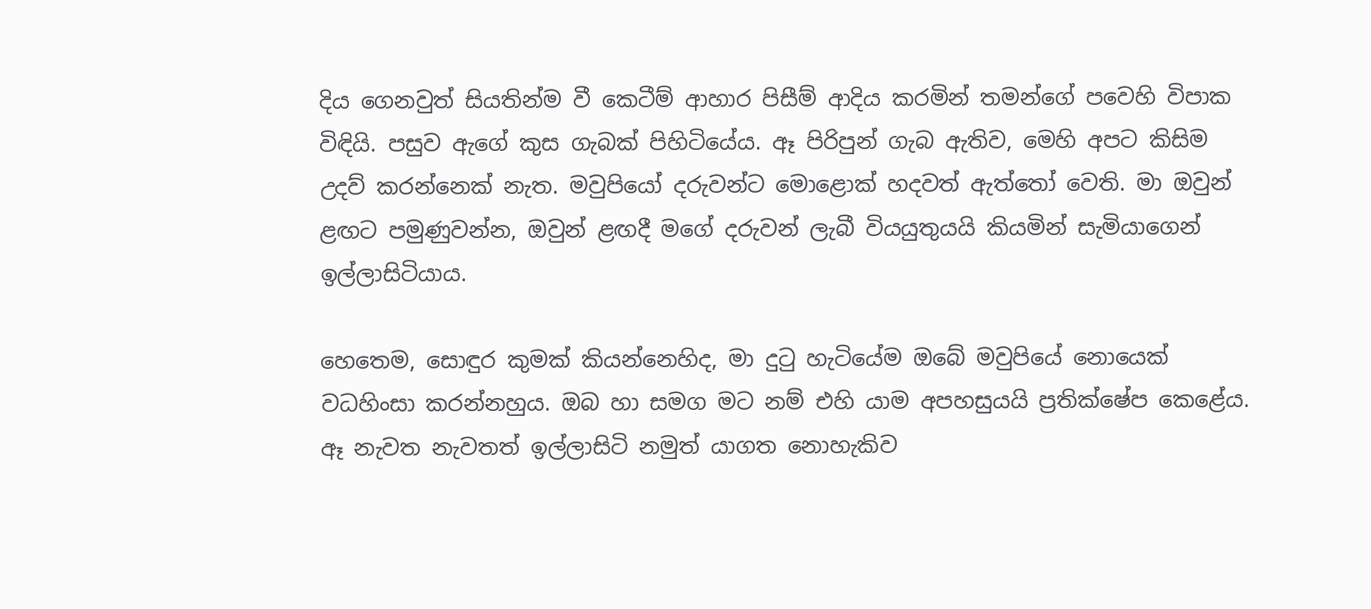දිය ගෙනවුත් සියතින්ම වී කෙටීම් ආහාර පිසීම් ආදිය කරමින් තමන්ගේ පවෙහි විපාක විඳියි. පසුව ඇගේ කුස ගැබක් පිහිටියේය. ඈ පිරිපුන් ගැබ ඇතිව, මෙහි අපට කිසිම උදව් කරන්නෙක් නැත. මවුපියෝ දරුවන්ට මොළොක් හදවත් ඇත්තෝ වෙති. මා ඔවුන් ළඟට පමුණුවන්න, ඔවුන් ළඟදී මගේ දරුවන් ලැබී වියයුතුයයි කියමින් සැමියාගෙන් ඉල්ලාසිටියාය.

හෙතෙම, සොඳුර කුමක් කියන්නෙහිද, මා දුටු හැටියේම ඔබේ මවුපියේ නොයෙක් වධහිංසා කරන්නහුය. ඔබ හා සමග මට නම් එහි යාම අපහසුයයි ප්‍ර‍තික්ෂේප කෙළේය. ඈ නැවත නැවතත් ඉල්ලාසිටි නමුත් යාගත නොහැකිව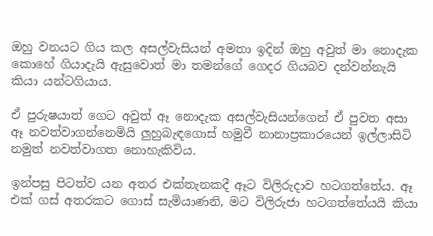ඔහු වනයට ගිය කල අසල්වැසියන් අමතා ඉදින් ඔහු අවුත් මා නොදැක කොහේ ගියාදැයි ඇසුවොත් මා තමන්ගේ ගෙදර ගියබව දන්වන්නැයි කියා යන්ටගියාය.

ඒ පුරුෂයාත් ගෙට අවුත් ඈ නොදැක අසල්වැසියන්ගෙන් ඒ පුවත අසා ඈ නවත්වාගන්නෙමියි ලුහුබැඳගොස් හමුවී නානාප්‍ර‍කාරයෙන් ඉල්ලාසිටි නමුත් නවත්වාගත නොහැකිවිය.

ඉන්පසු පිටත්ව යන අතර එක්තැනකදී ඈට විලිරුදාව හටගත්තේය. ඈ එක් ගස් අතරකට ගොස් සැමියාණනි, මට විලිරුජා හටගත්තේයයි කියා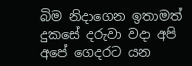බිම නිදාගෙන ඉතාමත් දුකසේ දරුවා වදා අපි අපේ ගෙදරට යන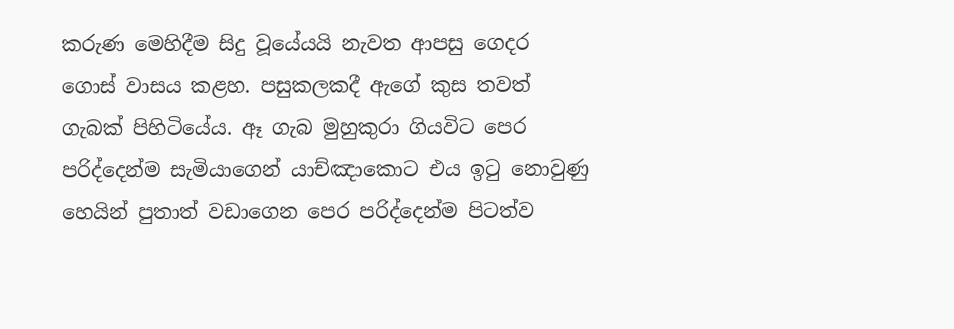කරුණ මෙහිදීම සිදු වූයේයයි නැවත ආපසු ගෙදර ගොස් වාසය කළහ. පසුකලකදී ඇගේ කුස තවත් ගැබක් පිහිටියේය. ඈ ගැබ මුහුකුරා ගියවිට පෙර පරිද්දෙන්ම සැමියාගෙන් යාච්ඤාකොට එය ඉටු නොවුණු හෙයින් පුතාත් වඩාගෙන පෙර පරිද්දෙන්ම පිටත්ව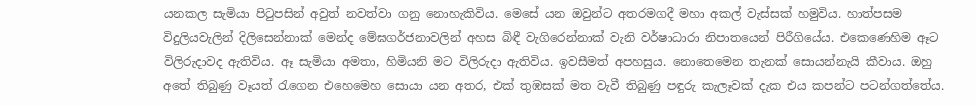යනකල සැමියා පිටුපසින් අවුත් නවත්වා ගනු නොහැකිවිය. මෙසේ යන ඔවුන්ට අතරමගදී මහා අකල් වැස්සක් හමුවිය. හාත්පසම විදුලියවැලින් දිලිසෙන්නාක් මෙන්ද මේඝගර්ජනාවලින් අහස බිඳී වැගිරෙන්නාක් වැනි වර්ෂාධාරා නිපාතයෙන් පිරීගියේය. එකෙණෙහිම ඈට විලිරුදාවද ඇතිවිය. ඈ සැමියා අමතා, හිමියනි මට විලිරුදා ඇතිවිය. ඉවසීමත් අපහසුය. නොතෙමෙන තැනක් සොයන්නැයි කීවාය. ඔහු අතේ තිබුණු වෑයත් රැගෙන එහෙමෙහ සොයා යන අතර, එක් තුඹසක් මත වැවී තිබුණු පඳුරු කැලෑවක් දැක එය කපන්ට පටන්ගත්තේය.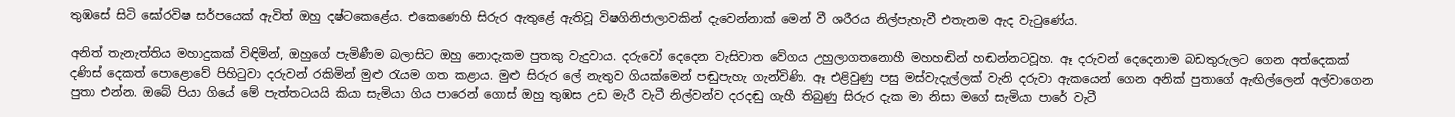තුඹසේ සිටි ඝෝරවිෂ සර්පයෙක් ඇවිත් ඔහු දෂ්ටකෙළේය. එකෙණෙහි සිරුර ඇතුළේ ඇතිවූ විෂගිනිජාලාවකින් දැවෙන්නාක් මෙන් වී ශරීරය නිල්පැහැවී එතැනම ඇද වැටුණේය.

අනිත් තැනැත්තිය මහාදුකක් විඳිමින්, ඔහුගේ පැමිණීම බලාසිට ඔහු නොදැකම පුතකු වැදුවාය. දරුවෝ දෙදෙන වැසිවාත වේගය උහුලාගතනොහී මහහඬින් හඬන්නටවූහ. ඈ දරුවන් දෙදෙනාම බඩතුරුලට ගෙන අත්දෙකක් දණිස් දෙකත් පොළොවේ පිහිටුවා දරුවන් රකිමින් මුළු රැයම ගත කළාය. මුළු සිරුර ලේ නැතුව ගියක්මෙන් පඬුපැහැ ගැන්විණි. ඈ එළිවුණු පසු මස්වැදැල්ලක් වැනි දරුවා ඇකයෙන් ගෙන අනික් පුතාගේ ඇඟිල්ලෙන් අල්වාගෙන පුතා එන්න. ඔබේ පියා ගියේ මේ පැත්තටයයි කියා සැමියා ගිය පාරෙන් ගොස් ඔහු තුඹස උඩ මැරී වැටී නිල්වන්ව දරදඬු ගැහී තිබුණු සිරුර දැක මා නිසා මගේ සැමියා පාරේ වැටී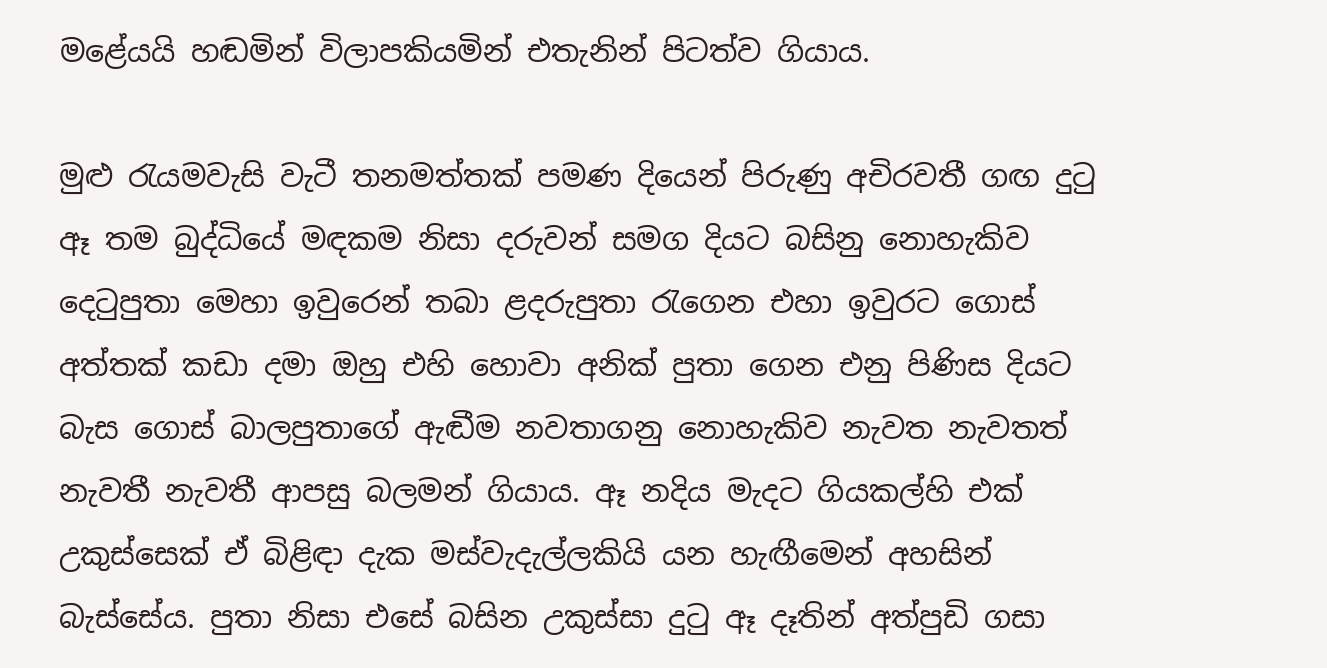මළේයයි හඬමින් විලාපකියමින් එතැනින් පිටත්ව ගියාය.

මුළු රැයමවැසි වැටී තනමත්තක් පමණ දියෙන් පිරුණු අචිරවතී ගඟ දුටු ඈ තම බුද්ධියේ මඳකම නිසා දරුවන් සමග දියට බසිනු නොහැකිව දෙටුපුතා මෙහා ඉවුරෙන් තබා ළදරුපුතා රැගෙන එහා ඉවුරට ගොස් අත්තක් කඩා දමා ඔහු එහි හොවා අනික් පුතා ගෙන එනු පිණිස දියට බැස ගොස් බාලපුතාගේ ඇඬීම නවතාගනු නොහැකිව නැවත නැවතත් නැවතී නැවතී ආපසු බලමන් ගියාය. ඈ නදිය මැදට ගියකල්හි එක් උකුස්සෙක් ඒ බිළිඳා දැක මස්වැදැල්ලකියි යන හැඟීමෙන් අහසින් බැස්සේය. පුතා නිසා එසේ බසින උකුස්සා දුටු ඈ දෑතින් අත්පුඩි ගසා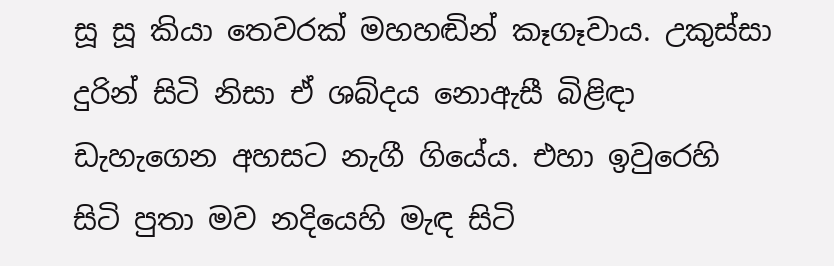සූ සූ කියා තෙවරක් මහහඬින් කෑගෑවාය. උකුස්සා දුරින් සිටි නිසා ඒ ශබ්දය නොඇසී බිළිඳා ඩැහැගෙන අහසට නැගී ගියේය. එහා ඉවුරෙහි සිටි පුතා මව නදියෙහි මැඳ සිටි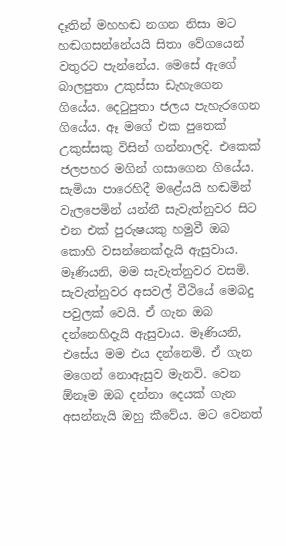දෑතින් මහහඬ නගන නිසා මට හඬගසන්නේයයි සිතා වේගයෙන් වතුරට පැන්නේය. මෙසේ ඇගේ බාලපුතා උකුස්සා ඩැහැගෙන ගියේය. දෙටුපුතා ජලය පැහැරගෙන ගියේය. ඈ මගේ එක පුතෙක් උකුස්සකු විසින් ගන්නාලදි. එකෙක් ජලපහර මගින් ගසාගෙන ගියේය. සැමියා පාරෙහිදී මළේයයි හඬමින් වැලපෙමින් යන්නී සැවැත්නුවර සිට එන එක් පුරුෂයකු හමුවී ඔබ කොහි වසන්නෙක්දැයි ඇසුවාය. මෑණියනි, මම සැවැත්නුවර වසමි. සැවැත්නුවර අසවල් වීථියේ මෙබදු පවුලක් වෙයි. ඒ ගැන ඔබ දන්නෙහිදැයි ඇසුවාය. මෑණියනි, එසේය මම එය දන්නෙමි. ඒ ගැන මගෙන් නොඇසුව මැනවි. වෙන ඕනෑම ඔබ දන්නා දෙයක් ගැන අසන්නැයි ඔහු කීවේය. මට වෙනත්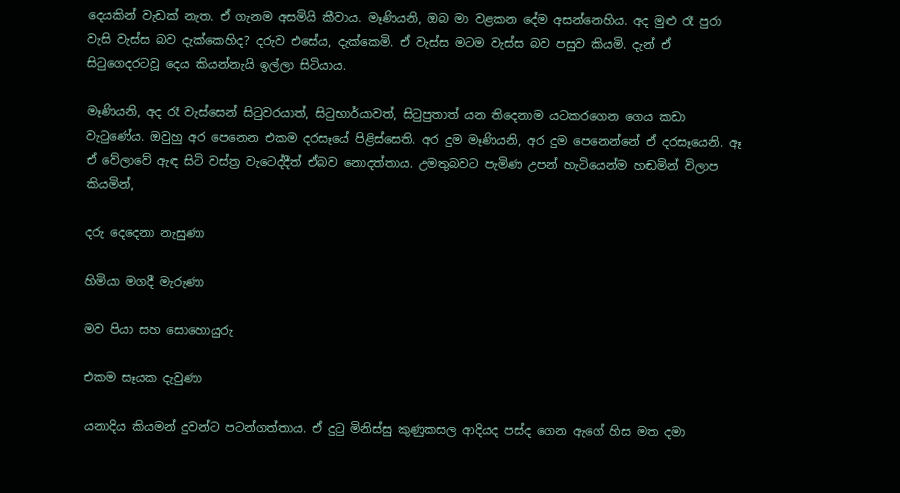දෙයකින් වැඩක් නැත. ඒ ගැනම අසමියි කීවාය. මෑණියනි, ඔබ මා වළකන දේම අසන්නෙහිය. අද මුළු රෑ පුරා වැසි වැස්ස බව දැක්කෙහිද? දරුව එසේය, දැක්කෙමි. ඒ වැස්ස මටම වැස්ස බව පසුව කියමි. දැන් ඒ සිටුගෙදරටවූ දෙය කියන්නැයි ඉල්ලා සිටියාය.

මෑණියනි, අද රෑ වැස්සෙන් සිටුවරයාත්, සිටුභාර්යාවත්, සිටුපුතාත් යන තිදෙනාම යටකරගෙන ගෙය කඩා වැටුණේය. ඔවුහු අර පෙනෙන එකම දරසෑයේ පිළිස්සෙති. අර දුම මෑණියනි, අර දුම පෙනෙන්නේ ඒ දරසෑයෙනි. ඈ ඒ වේලාවේ ඇඳ සිටි වස්ත්‍ර‍ වැටෙද්දීත් ඒබව නොදත්තාය. උමතුබවට පැමිණ උපන් හැටියෙන්ම හඬමින් විලාප කියමින්,

දරු දෙදෙනා නැසුණා

හිමියා මගදී මැරුණා

මව පියා සහ සොහොයුරු

එකම සෑයක දැවුණා

යනාදිය කියමන් දුවන්ට පටන්ගත්තාය. ඒ දුටු මිනිස්සු කුණුකසල ආදියද පස්ද ගෙන ඇගේ හිස මත දමා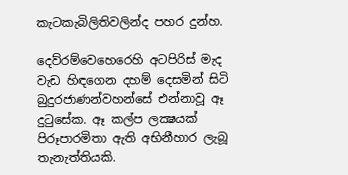කැටකැබිලිතිවලින්ද පහර දුන්හ.

දෙව්රම්වෙහෙරෙහි අටපිරිස් මැද වැඩ හිඳගෙන දහම් දෙසමින් සිටි බුදුරජාණන්වහන්සේ එන්නාවූ ඈ දුටුසේක. ඈ කල්ප ලක්‍ෂයක් පිරූපාරමිතා ඇති අභිනීහාර ලැබූ තැනැත්තියකි.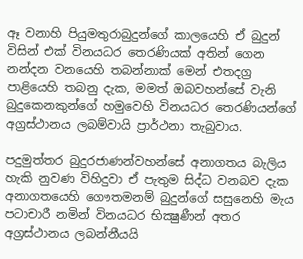ඈ වනාහි පියුමතුරාබුදුන්ගේ කාලයෙහි ඒ බුදුන් විසින් එක් විනයධර තෙරණියක් අතින් ගෙන නන්දන වනයෙහි තබන්නාක් මෙන් එතදග්‍ර‍ පාළියෙහි තබනු දැක, මමත් ඔබවහන්සේ වැනි බුදුකෙනකුන්ගේ හමුවෙහි විනයධර තෙරණියන්ගේ අග්‍ර‍ස්ථානය ලබම්වායි ප්‍රාර්ථනා තැබුවාය.

පදුමුත්තර බුදුරජාණන්වහන්සේ අනාගතය බැලිය හැකි නුවණ විහිදුවා ඒ පැතුම සිද්ධ වනබව දැක අනාගතයෙහි ගෞතමනම් බුදුන්ගේ සසුනෙහි මැය පටාචාරී නමින් විනයධර භික්‍ෂුණීන් අතර අග්‍ර‍ස්ථානය ලබන්නීයයි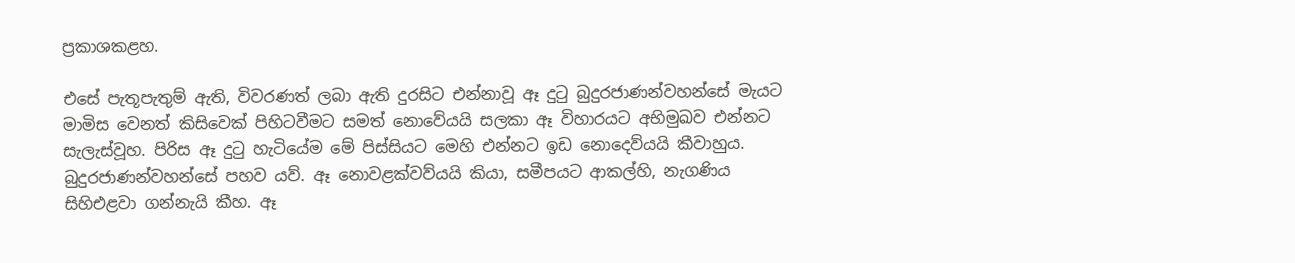ප්‍ර‍කාශකළහ.

එසේ පැතූපැතුම් ඇති, විවරණත් ලබා ඇති දුරසිට එන්නාවූ ඈ දුටු බුදුරජාණන්වහන්සේ මැයට මාමිස වෙනත් කිසිවෙක් පිහිටවීමට සමත් නොවේයයි සලකා ඈ විහාරයට අභිමුඛව එන්නට සැලැස්වූහ. පිරිස ඈ දුටු හැටියේම මේ පිස්සියට මෙහි එන්නට ඉඩ නොදෙව්යයි කීවාහුය. බුදුරජාණන්වහන්සේ පහව යව්. ඈ නොවළක්වව්යයි කියා, සමීපයට ආකල්හි, නැගණිය සිහිඑළවා ගන්නැයි කීහ. ඈ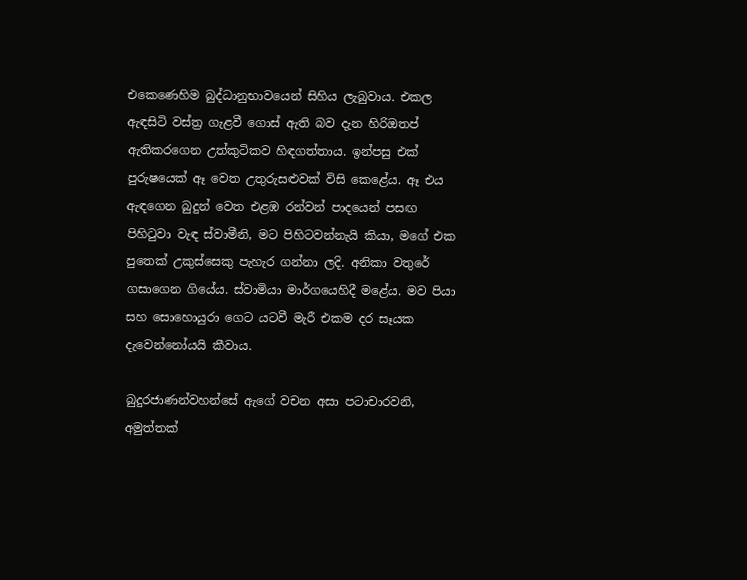එකෙණෙහිම බුද්ධානුභාවයෙන් සිහිය ලැබුවාය. එකල ඇඳසිටි වස්ත්‍ර‍ ගැළවී ගොස් ඇති බව දැන හිරිඔතප් ඇතිකරගෙන උත්කුටිකව හිඳගත්තාය. ඉන්පසු එක් පුරුෂයෙක් ඈ වෙත උතුරුසළුවක් විසි කෙළේය. ඈ එය ඇඳගෙන බුදුන් වෙත එළඹ රන්වන් පාදයෙන් පසඟ පිහිටුවා වැඳ ස්වාමීනි, මට පිහිටවන්නැයි කියා, මගේ එක පුතෙක් උකුස්සෙකු පැහැර ගන්නා ලදි. අනිකා වතුරේ ගසාගෙන ගියේය. ස්වාමියා මාර්ගයෙහිදී මළේය. මව පියා සහ සොහොයුරා ගෙට යටවී මැරී එකම දර සෑයක දැවෙන්නෝයයි කීවාය.

බුදුරජාණන්වහන්සේ ඇගේ වචන අසා පටාචාරවනි, අමුත්තක්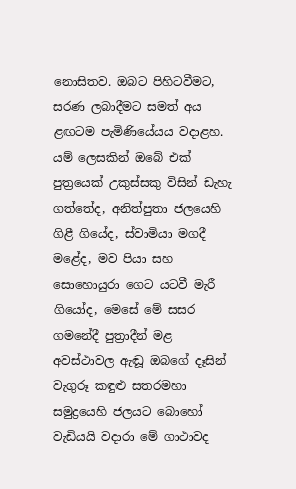නොසිතව. ඔබට පිහිටවීමට, සරණ ලබාදීමට සමත් අය ළඟටම පැමිණියේයය වදාළහ. යම් ලෙසකින් ඔබේ එක් පුත්‍රයෙක් උකුස්සකු විසින් ඩැහැ ගත්තේද, අනිත්පුතා ජලයෙහි ගිළී ගියේද, ස්වාමියා මගදී මළේද, මව පියා සහ සොහොයුරා ගෙට යටවී මැරී ගියෝද, මෙසේ මේ සසර ගමනේදී පුත්‍රාදීන් මළ අවස්ථාවල ඇඬූ ඔබගේ දෑසින් වැගුරූ කඳුළු සතරමහා සමුද්‍රයෙහි ජලයට බොහෝ වැඩියයි වදාරා මේ ගාථාවද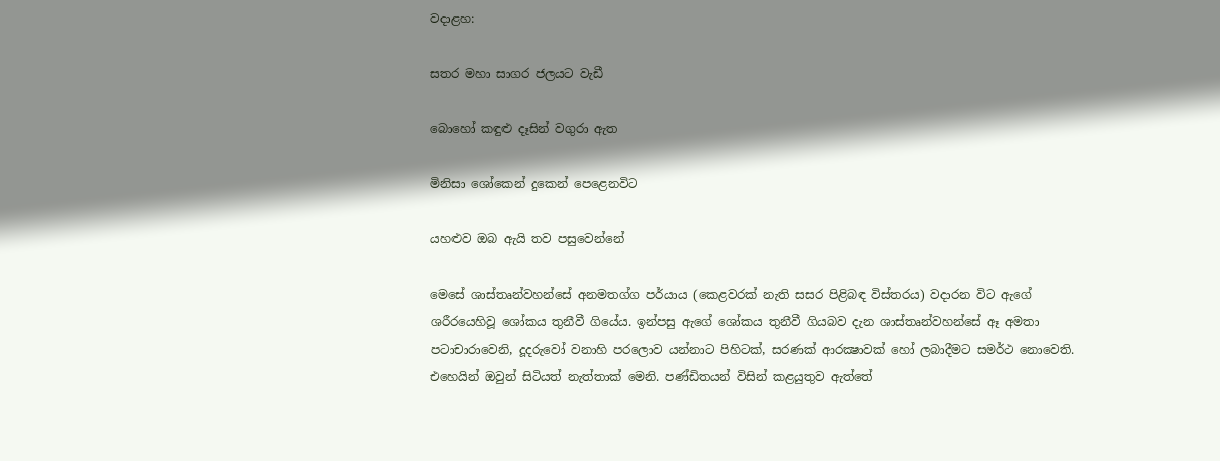වදාළහ:

සතර මහා සාගර ජලයට වැඩී

බොහෝ කඳුළු දෑසින් වගුරා ඇත

මිනිසා ශෝකෙන් දුකෙන් පෙළෙනවිට

යහළුව ඔබ ඇයි තව පසුවෙන්නේ

මෙසේ ශාස්තෘන්වහන්සේ අනමතග්ග පර්යාය (කෙළවරක් නැති සසර පිළිබඳ විස්තරය) වදාරන විට ඇගේ ශරීරයෙහිවූ ශෝකය තුනීවී ගියේය. ඉන්පසු ඇගේ ශෝකය තුනීවී ගියබව දැන ශාස්තෘන්වහන්සේ ඈ අමතා පටාචාරාවෙනි, දූදරුවෝ වනාහි පරලොව යන්නාට පිහිටක්, සරණක් ආරක්‍ෂාවක් හෝ ලබාදීමට සමර්ථ නොවෙති. එහෙයින් ඔවුන් සිටියත් නැත්තාක් මෙනි. පණ්ඩිතයන් විසින් කළයුතුව ඇත්තේ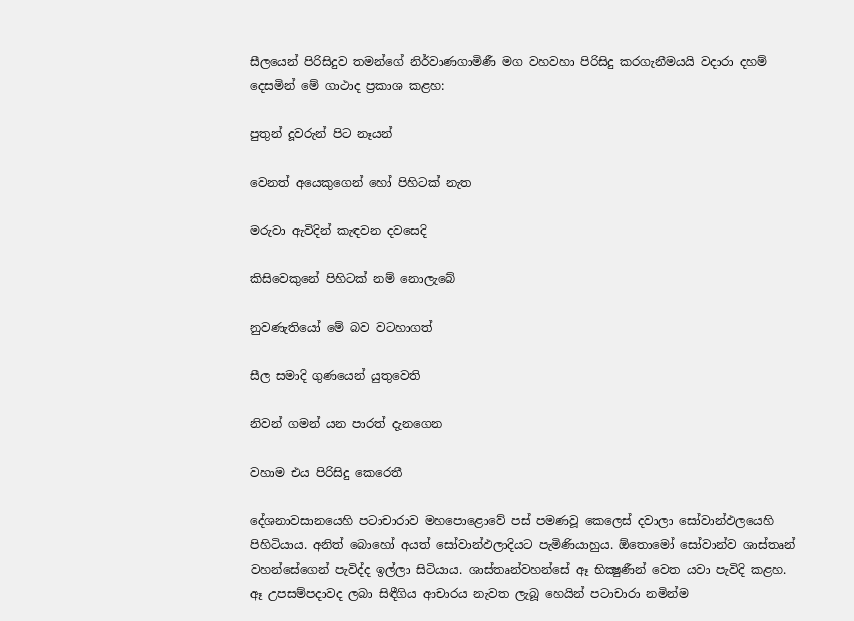සීලයෙන් පිරිසිදුව තමන්ගේ නිර්වාණගාමිණී මග වහවහා පිරිසිදු කරගැනීමයයි වදාරා දහම් දෙසමින් මේ ගාථාද ප්‍ර‍කාශ කළහ:

පුතුන් දූවරුන් පිට නෑයන්

වෙනත් අයෙකුගෙන් හෝ පිහිටක් නැත

මරුවා ඇවිදින් කැඳවන දවසෙදි

කිසිවෙකුනේ පිහිටක් නම් නොලැබේ

නුවණැතියෝ මේ බව වටහාගත්

සීල සමාදි ගුණයෙන් යුතුවෙති

නිවන් ගමන් යන පාරත් දැනගෙන

වහාම එය පිරිසිදු කෙරෙතී

දේශනාවසානයෙහි පටාචාරාව මහපොළොවේ පස් පමණවූ කෙලෙස් දවාලා සෝවාන්ඵලයෙහි පිහිටියාය. අනිත් බොහෝ අයත් සෝවාන්ඵලාදියට පැමිණියාහුය. ඕතොමෝ සෝවාන්ව ශාස්තෘන් වහන්සේගෙන් පැවිද්ද ඉල්ලා සිටියාය. ශාස්තෘන්වහන්සේ ඈ භික්‍ෂුණීන් වෙත යවා පැවිදි කළහ. ඈ උපසම්පදාවද ලබා සිඳීගිය ආචාරය නැවත ලැබූ හෙයින් පටාචාරා නමින්ම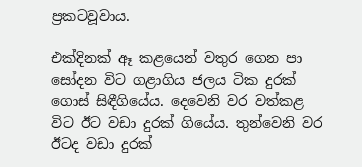ප්‍ර‍කටවූවාය.

එක්දිනක් ඈ කළයෙන් වතුර ගෙන පා සෝදන විට ගළාගිය ජලය ටික දුරක් ගොස් සිඳීගියේය. දෙවෙනි වර වත්කළ විට ඊට වඩා දුරක් ගියේය. තුන්වෙනි වර ඊටද වඩා දුරක්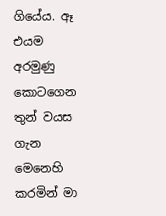ගියේය. ඈ එයම අරමුණු කොටගෙන තුන් වයස ගැන මෙනෙහි කරමින් මා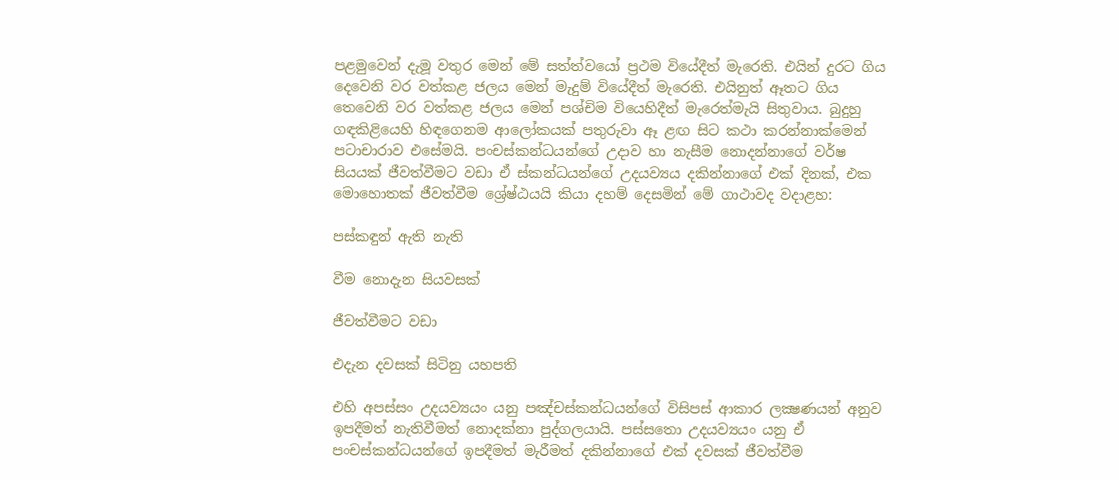පළමුවෙන් දැමූ වතුර මෙන් මේ සත්ත්වයෝ ප්‍ර‍ථම වියේදීත් මැරෙති. එයින් දුරට ගිය දෙවෙනි වර වත්කළ ජලය මෙන් මැදුම් වියේදීත් මැරෙති. එයිනුත් ඈතට ගිය තෙවෙනි වර වත්කළ ජලය මෙන් පශ්චිම වියෙහිදීත් මැරෙත්මැයි සිතුවාය. බුදුහු ගඳකිළියෙහි හිඳගෙනම ආලෝකයක් පතුරුවා ඈ ළඟ සිට කථා කරන්නාක්මෙන් පටාචාරාව එසේමයි. පංචස්කන්ධයන්ගේ උදාව හා නැසීම නොදන්නාගේ වර්ෂ සියයක් ජීවත්වීමට වඩා ඒ ස්කන්ධයන්ගේ උදයව්‍යය දකින්නාගේ එක් දිනක්, එක මොහොතක් ජීවත්වීම ශ්‍රේෂ්ඨයයි කියා දහම් දෙසමින් මේ ගාථාවද වදාළහ:

පස්කඳුන් ඇති නැති

වීම නොදැන සියවසක්

ජීවත්වීමට වඩා

එදැන දවසක් සිටිනු යහපති

එහි අපස්සං උදයව්‍යයං යනු පඤ්චස්කන්ධයන්ගේ විසිපස් ආකාර ලක්‍ෂණයන් අනුව ඉපදීමත් නැතිවීමත් නොදක්නා පුද්ගලයායි. පස්සතො උදයව්‍යයං යනු ඒ පංචස්කන්ධයන්ගේ ඉපදීමත් මැරීමත් දකින්නාගේ එක් දවසක් ජීවත්වීම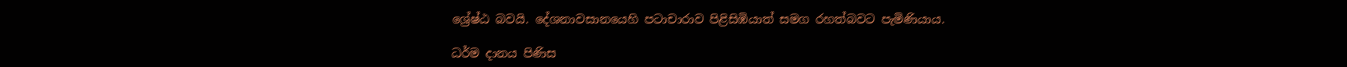ශ්‍රේෂ්ඨ බවයි. දේශනාවසානයෙහි පටාචාරාව පිළිසිඹියාත් සමග රහත්බවට පැමිණියාය.

ධර්ම දානය පිණිස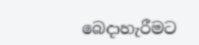බෙදාහැරීමට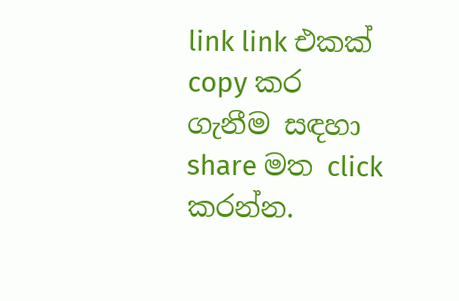link link එකක් copy කර ගැනීම සඳහා share මත click කරන්න.